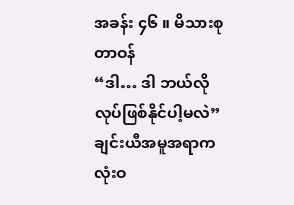အခန်း ၄၆ ။ မိသားစုတာဝန်
“ဒါ… ဒါ ဘယ်လိုလုပ်ဖြစ်နိုင်ပါ့မလဲ” ချင်းယီအမူအရာက လုံးဝ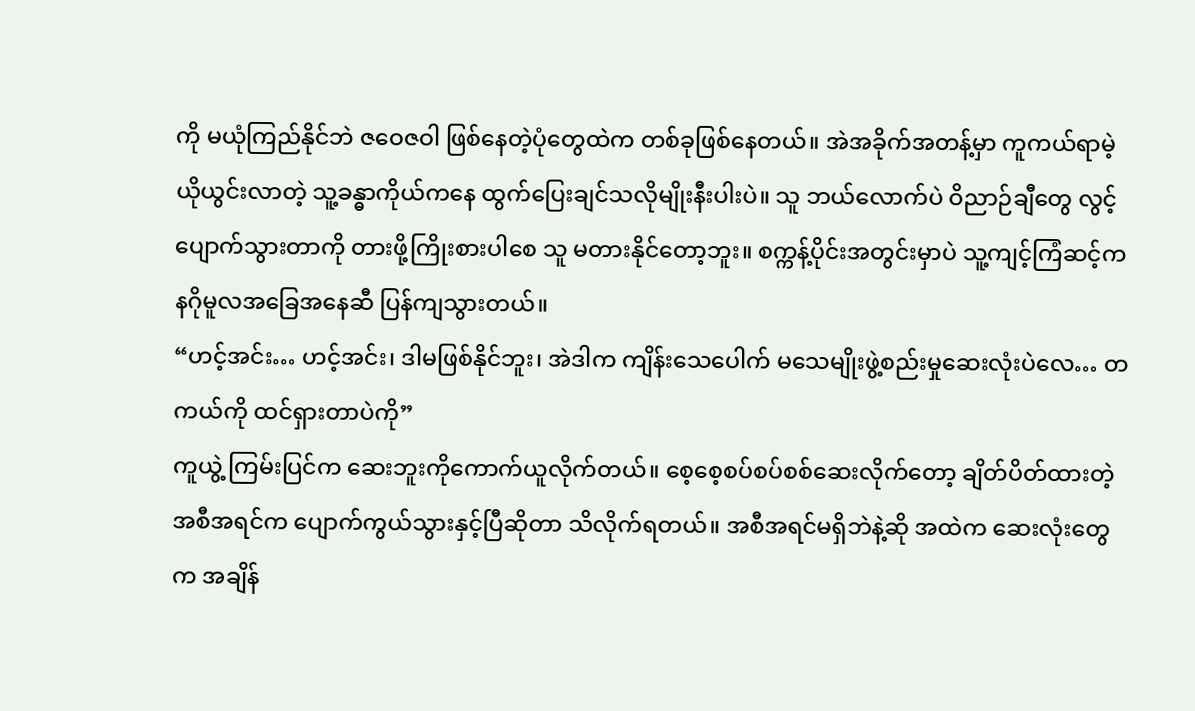ကို မယုံကြည်နိုင်ဘဲ ဇဝေဇဝါ ဖြစ်နေတဲ့ပုံတွေထဲက တစ်ခုဖြစ်နေတယ်။ အဲအခိုက်အတန့်မှာ ကူကယ်ရာမဲ့ ယိုယွင်းလာတဲ့ သူ့ခန္ဓာကိုယ်ကနေ ထွက်ပြေးချင်သလိုမျိုးနီးပါးပဲ။ သူ ဘယ်လောက်ပဲ ဝိညာဉ်ချီတွေ လွင့်ပျောက်သွားတာကို တားဖို့ကြိုးစားပါစေ သူ မတားနိုင်တော့ဘူး။ စက္ကန့်ပိုင်းအတွင်းမှာပဲ သူ့ကျင့်ကြံဆင့်က နဂိုမူလအခြေအနေဆီ ပြန်ကျသွားတယ်။
“ဟင့်အင်း… ဟင့်အင်း၊ ဒါမဖြစ်နိုင်ဘူး၊ အဲဒါက ကျိန်းသေပေါက် မသေမျိုးဖွဲ့စည်းမှုဆေးလုံးပဲလေ… တကယ်ကို ထင်ရှားတာပဲကို”
ကူယွဲ့ ကြမ်းပြင်က ဆေးဘူးကိုကောက်ယူလိုက်တယ်။ စေ့စေ့စပ်စပ်စစ်ဆေးလိုက်တော့ ချိတ်ပိတ်ထားတဲ့ အစီအရင်က ပျောက်ကွယ်သွားနှင့်ပြီဆိုတာ သိလိုက်ရတယ်။ အစီအရင်မရှိဘဲနဲ့ဆို အထဲက ဆေးလုံးတွေက အချိန်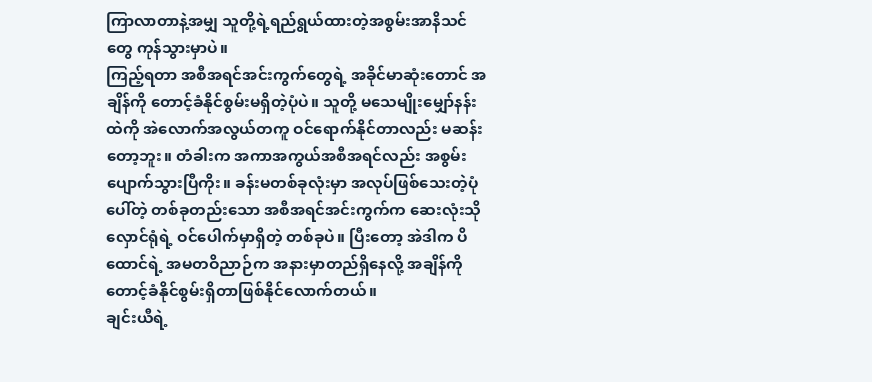ကြာလာတာနဲ့အမျှ သူတို့ရဲ့ရည်ရွယ်ထားတဲ့အစွမ်းအာနိသင်တွေ ကုန်သွားမှာပဲ။
ကြည့်ရတာ အစီအရင်အင်းကွက်တွေရဲ့ အခိုင်မာဆုံးတောင် အချိန်ကို တောင့်ခံနိုင်စွမ်းမရှိတဲ့ပုံပဲ။ သူတို့ မသေမျိုးမျှော်နန်းထဲကို အဲလောက်အလွယ်တကူ ဝင်ရောက်နိုင်တာလည်း မဆန်းတော့ဘူး။ တံခါးက အကာအကွယ်အစီအရင်လည်း အစွမ်းပျောက်သွားပြီကိုး။ ခန်းမတစ်ခုလုံးမှာ အလုပ်ဖြစ်သေးတဲ့ပုံပေါ်တဲ့ တစ်ခုတည်းသော အစီအရင်အင်းကွက်က ဆေးလုံးသိုလှောင်ရုံရဲ့ ဝင်ပေါက်မှာရှိတဲ့ တစ်ခုပဲ။ ပြီးတော့ အဲဒါက ပိထောင်ရဲ့ အမတဝိညာဉ်က အနားမှာတည်ရှိနေလို့ အချိန်ကို တောင့်ခံနိုင်စွမ်းရှိတာဖြစ်နိုင်လောက်တယ်။
ချင်းယီရဲ့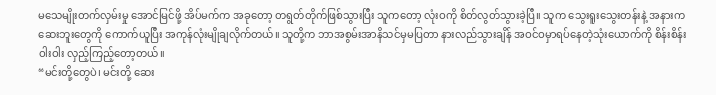မသေမျိုးတက်လှမ်းမှု အောင်မြင်ဖို့ အိပ်မက်က အခုတော့ တရွတ်တိုက်ဖြစ်သွားပြီး သူကတော့ လုံးဝကို စိတ်လွတ်သွားခဲ့ပြီ။ သူက သွေးရူးသွေးတန်းနဲ့ အနားက ဆေးဘူးတွေကို ကောက်ယူပြီး အကုန်လုံးမျိုချလိုက်တယ်။ သူတို့က ဘာအစွမ်းအာနိသင်မှမပြတာ နားလည်သွားချိန် အဝင်ဝမှာရပ်နေတဲ့သုံးယောက်ကို စိန်းစိန်းဝါးဝါး လှည့်ကြည့်တော့တယ်။
“မင်းတို့တွေပဲ၊ မင်းတို့ ဆေး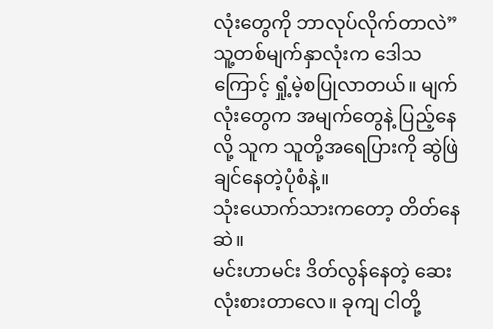လုံးတွေကို ဘာလုပ်လိုက်တာလဲ”
သူ့တစ်မျက်နှာလုံးက ဒေါသကြောင့် ရှုံ့မဲ့စပြုလာတယ်။ မျက်လုံးတွေက အမျက်တွေနဲ့ ပြည့်နေလို့ သူက သူတို့အရေပြားကို ဆွဲဖြဲချင်နေတဲ့ပုံစံနဲ့။
သုံးယောက်သားကတော့ တိတ်နေဆဲ။
မင်းဟာမင်း ဒိတ်လွန်နေတဲ့ ဆေးလုံးစားတာလေ။ ခုကျ ငါတို့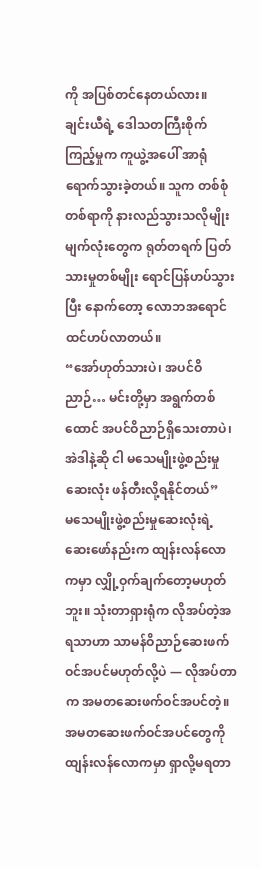ကို အပြစ်တင်နေတယ်လား။
ချင်းယီရဲ့ ဒေါသတကြီးစိုက်ကြည့်မှုက ကူယွဲ့အပေါ် အာရုံရောက်သွားခဲ့တယ်။ သူက တစ်စုံတစ်ရာကို နားလည်သွားသလိုမျိုး မျက်လုံးတွေက ရုတ်တရက် ပြတ်သားမှုတစ်မျိုး ရောင်ပြန်ဟပ်သွားပြီး နောက်တော့ လောဘအရောင် ထင်ဟပ်လာတယ်။
“အော်ဟုတ်သားပဲ၊ အပင်ဝိညာဉ်… မင်းတို့မှာ အရွက်တစ်ထောင် အပင်ဝိညာဉ်ရှိသေးတာပဲ၊ အဲဒါနဲ့ဆို ငါ မသေမျိုးဖွဲ့စည်းမှုဆေးလုံး ဖန်တီးလို့ရနိုင်တယ်”
မသေမျိုးဖွဲ့စည်းမှုဆေးလုံးရဲ့ ဆေးဖော်နည်းက ထျန်းလန်လောကမှာ လျှို့ဝှက်ချက်တော့မဟုတ်ဘူး။ သုံးတာရှားရုံက လိုအပ်တဲ့အရသာဟာ သာမန်ဝိညာဉ်ဆေးဖက်ဝင်အပင်မဟုတ်လို့ပဲ — လိုအပ်တာက အမတဆေးဖက်ဝင်အပင်တဲ့။ အမတဆေးဖက်ဝင်အပင်တွေကို ထျန်းလန်လောကမှာ ရှာလို့မရတာ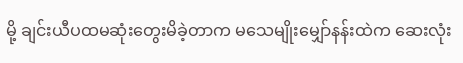မို့ ချင်းယီပထမဆုံးတွေးမိခဲ့တာက မသေမျိုးမျှော်နန်းထဲက ဆေးလုံး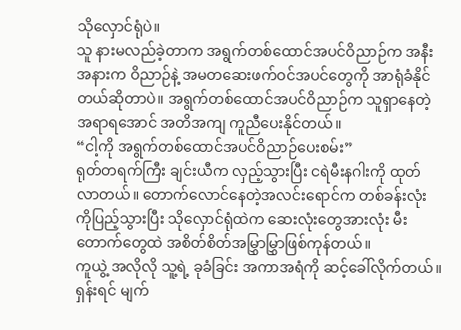သိုလှောင်ရုံပဲ။
သူ နားမလည်ခဲ့တာက အရွက်တစ်ထောင်အပင်ဝိညာဉ်က အနီးအနားက ဝိညာဉ်နဲ့ အမတဆေးဖက်ဝင်အပင်တွေကို အာရုံခံနိုင်တယ်ဆိုတာပဲ။ အရွက်တစ်ထောင်အပင်ဝိညာဉ်က သူရှာနေတဲ့အရာရအောင် အတိအကျ ကူညီပေးနိုင်တယ်။
“ငါ့ကို အရွက်တစ်ထောင်အပင်ဝိညာဉ်ပေးစမ်း”
ရုတ်တရက်ကြီး ချင်းယီက လှည့်သွားပြီး ငရဲမီးနဂါးကို ထုတ်လာတယ်။ တောက်လောင်နေတဲ့အလင်းရောင်က တစ်ခန်းလုံးကိုပြည့်သွားပြီး သိုလှောင်ရုံထဲက ဆေးလုံးတွေအားလုံး မီးတောက်တွေထဲ အစိတ်စိတ်အမြွှာမြွှာဖြစ်ကုန်တယ်။
ကူယွဲ့ အလိုလို သူ့ရဲ့ ခုခံခြင်း အကာအရံကို ဆင့်ခေါ်လိုက်တယ်။ ရှန်းရင် မျက်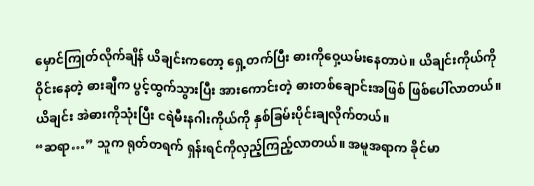မှောင်ကြုတ်လိုက်ချိန် ယိချင်းကတော့ ရှေ့တက်ပြီး ဓားကိုဝှေ့ယမ်းနေတာပဲ။ ယိချင်းကိုယ်ကို ဝိုင်းနေတဲ့ ဓားချီက ပွင့်ထွက်သွားပြီး အားကောင်းတဲ့ ဓားတစ်ချောင်းအဖြစ် ဖြစ်ပေါ်လာတယ်။ ယိချင်း အဲဓားကိုသုံးပြီး ငရဲမီးနဂါးကိုယ်ကို နှစ်ခြမ်းပိုင်းချလိုက်တယ်။
“ဆရာ…” သူက ရုတ်တရက် ရှန်းရင်ကိုလှည့်ကြည့်လာတယ်။ အမူအရာက ခိုင်မာ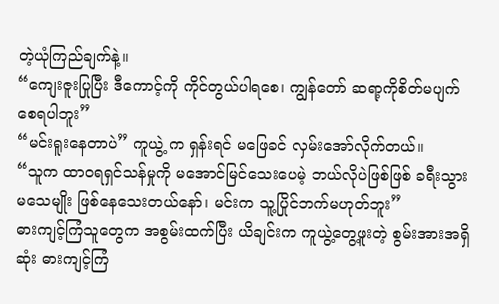တဲ့ယုံကြည်ချက်နဲ့။
“ကျေးဇူးပြုပြီး ဒီကောင့်ကို ကိုင်တွယ်ပါရစေ၊ ကျွန်တော် ဆရာ့ကိုစိတ်မပျက်စေရပါဘူး”
“မင်းရူးနေတာပဲ” ကူယွဲ့ က ရှန်းရင် မဖြေခင် လှမ်းအော်လိုက်တယ်။
“သူက ထာဝရရှင်သန်မှုကို မအောင်မြင်သေးပေမဲ့ ဘယ်လိုပဲဖြစ်ဖြစ် ခရီးသွားမသေမျိုး ဖြစ်နေသေးတယ်နော်၊ မင်းက သူ့ပြိုင်ဘက်မဟုတ်ဘူး”
ဓားကျင့်ကြံသူတွေက အစွမ်းထက်ပြီး ယိချင်းက ကူယွဲ့တွေ့ဖူးတဲ့ စွမ်းအားအရှိဆုံး ဓားကျင့်ကြံ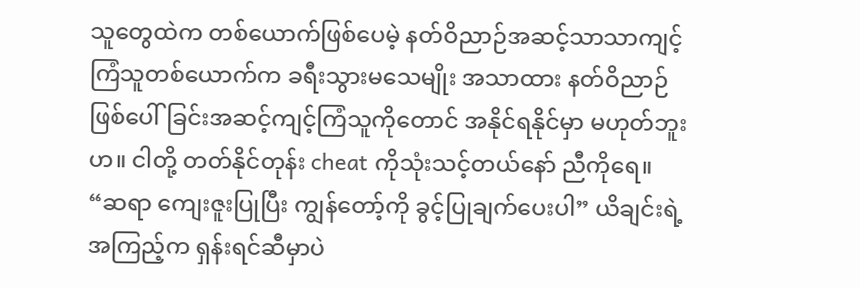သူတွေထဲက တစ်ယောက်ဖြစ်ပေမဲ့ နတ်ဝိညာဉ်အဆင့်သာသာကျင့်ကြံသူတစ်ယောက်က ခရီးသွားမသေမျိုး အသာထား နတ်ဝိညာဉ်ဖြစ်ပေါ်ခြင်းအဆင့်ကျင့်ကြံသူကိုတောင် အနိုင်ရနိုင်မှာ မဟုတ်ဘူးဟ။ ငါတို့ တတ်နိုင်တုန်း cheat ကိုသုံးသင့်တယ်နော် ညီကိုရေ။
“ဆရာ ကျေးဇူးပြုပြီး ကျွန်တော့်ကို ခွင့်ပြုချက်ပေးပါ” ယိချင်းရဲ့အကြည့်က ရှန်းရင်ဆီမှာပဲ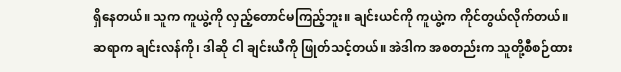ရှိနေတယ်။ သူက ကူယွဲ့ကို လှည့်တောင်မကြည့်ဘူး။ ချင်းယင်ကို ကူယွဲ့က ကိုင်တွယ်လိုက်တယ်။ ဆရာက ချင်းလန်ကို၊ ဒါဆို ငါ ချင်းယီကို ဖြုတ်သင့်တယ်။ အဲဒါက အစတည်းက သူတို့စီစဉ်ထား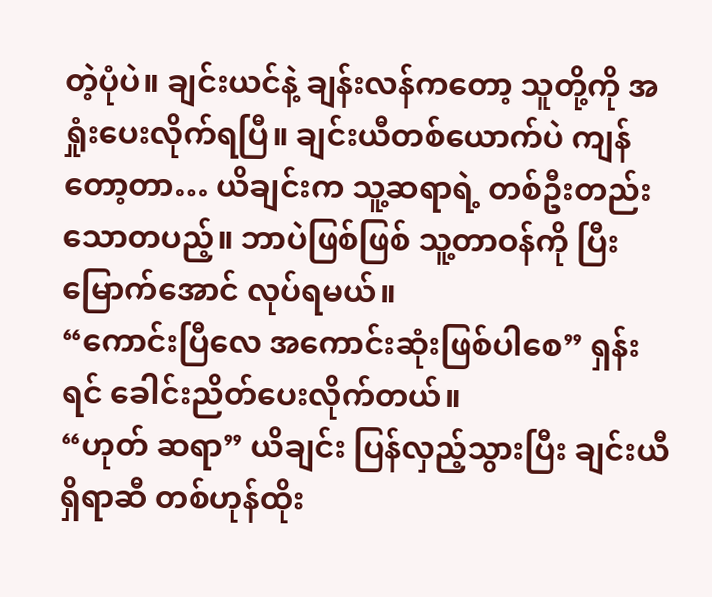တဲ့ပုံပဲ။ ချင်းယင်နဲ့ ချန်းလန်ကတော့ သူတို့ကို အရှုံးပေးလိုက်ရပြီ။ ချင်းယီတစ်ယောက်ပဲ ကျန်တော့တာ… ယိချင်းက သူ့ဆရာရဲ့ တစ်ဦးတည်းသောတပည့်။ ဘာပဲဖြစ်ဖြစ် သူ့တာဝန်ကို ပြီးမြောက်အောင် လုပ်ရမယ်။
“ကောင်းပြီလေ အကောင်းဆုံးဖြစ်ပါစေ” ရှန်းရင် ခေါင်းညိတ်ပေးလိုက်တယ်။
“ဟုတ် ဆရာ” ယိချင်း ပြန်လှည့်သွားပြီး ချင်းယီရှိရာဆီ တစ်ဟုန်ထိုး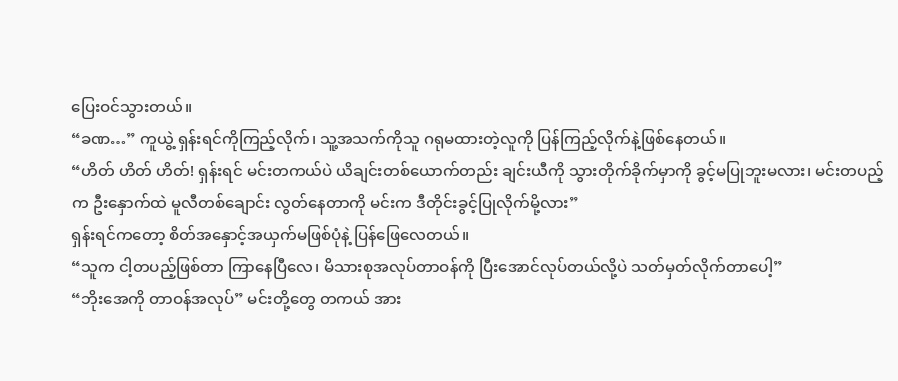ပြေးဝင်သွားတယ်။
“ခဏ…” ကူယွဲ့ ရှန်းရင်ကိုကြည့်လိုက်၊ သူ့အသက်ကိုသူ ဂရုမထားတဲ့လူကို ပြန်ကြည့်လိုက်နဲ့ဖြစ်နေတယ်။
“ဟိတ် ဟိတ် ဟိတ်! ရှန်းရင် မင်းတကယ်ပဲ ယိချင်းတစ်ယောက်တည်း ချင်းယီကို သွားတိုက်ခိုက်မှာကို ခွင့်မပြုဘူးမလား၊ မင်းတပည့်က ဦးနှောက်ထဲ မူလီတစ်ချောင်း လွတ်နေတာကို မင်းက ဒီတိုင်းခွင့်ပြုလိုက်မို့လား”
ရှန်းရင်ကတော့ စိတ်အနှောင့်အယှက်မဖြစ်ပုံနဲ့ ပြန်ဖြေလေတယ်။
“သူက ငါ့တပည့်ဖြစ်တာ ကြာနေပြီလေ၊ မိသားစုအလုပ်တာဝန်ကို ပြီးအောင်လုပ်တယ်လို့ပဲ သတ်မှတ်လိုက်တာပေါ့”
“ဘိုးအေကို တာဝန်အလုပ်” မင်းတို့တွေ တကယ် အား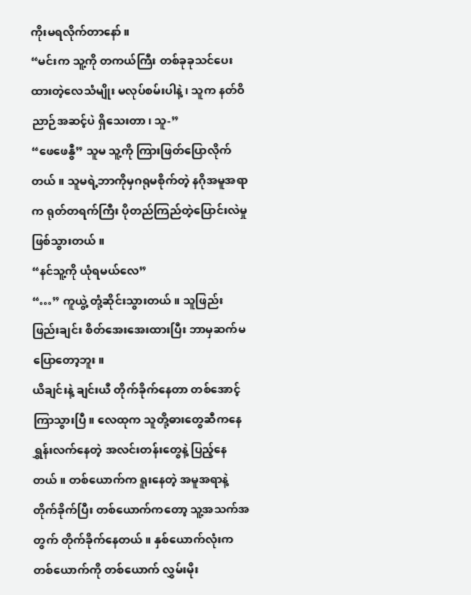ကိုးမရလိုက်တာနော်။
“မင်းက သူ့ကို တကယ်ကြီး တစ်ခုခုသင်ပေးထားတဲ့လေသံမျိုး မလုပ်စမ်းပါနဲ့၊ သူက နတ်ဝိညာဉ်အဆင့်ပဲ ရှိသေးတာ၊ သူ-”
“ဖေဖေနွီ” သူမ သူ့ကို ကြားဖြတ်ပြောလိုက်တယ်။ သူမရဲ့ဘာကိုမှဂရုမစိုက်တဲ့ နဂိုအမူအရာက ရုတ်တရက်ကြီး ပိုတည်ကြည်တဲ့ပြောင်းလဲမှုဖြစ်သွားတယ်။
“နင်သူ့ကို ယုံရမယ်လေ”
“…” ကူယွဲ့ တုံ့ဆိုင်းသွားတယ်။ သူဖြည်းဖြည်းချင်း စိတ်အေးအေးထားပြီး ဘာမှဆက်မပြောတော့ဘူး။
ယိချင်းနဲ့ ချင်းယီ တိုက်ခိုက်နေတာ တစ်အောင့်ကြာသွားပြီ။ လေထုက သူတို့ဓားတွေဆီကနေ ရွှန်းလက်နေတဲ့ အလင်းတန်းတွေနဲ့ ပြည့်နေတယ်။ တစ်ယောက်က ရူးနေတဲ့ အမူအရာနဲ့ တိုက်ခိုက်ပြီး တစ်ယောက်ကတော့ သူ့အသက်အတွက် တိုက်ခိုက်နေတယ်။ နှစ်ယောက်လုံးက တစ်ယောက်ကို တစ်ယောက် လွှမ်းမိုး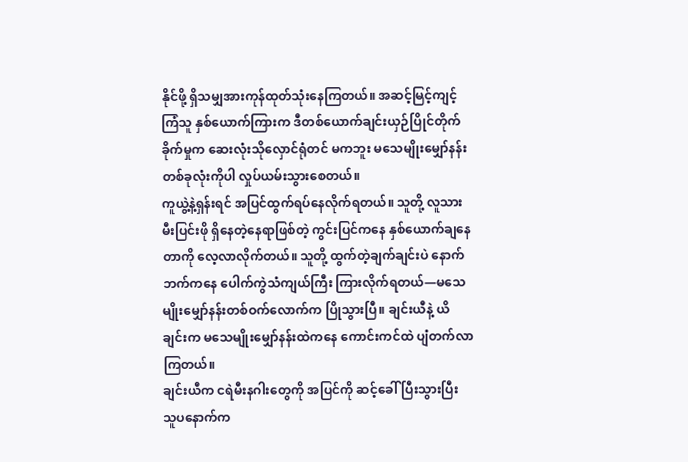နိုင်ဖို့ ရှိသမျှအားကုန်ထုတ်သုံးနေကြတယ်။ အဆင့်မြင့်ကျင့်ကြံသူ နှစ်ယောက်ကြားက ဒီတစ်ယောက်ချင်းယှဉ်ပြိုင်တိုက်ခိုက်မှုက ဆေးလုံးသိုလှောင်ရုံတင် မကဘူး မသေမျိုးမျှော်နန်းတစ်ခုလုံးကိုပါ လှုပ်ယမ်းသွားစေတယ်။
ကူယွဲ့နဲ့ရှန်းရင် အပြင်ထွက်ရပ်နေလိုက်ရတယ်။ သူတို့ လူသားမီးပြင်းဖို ရှိနေတဲ့နေရာဖြစ်တဲ့ ကွင်းပြင်ကနေ နှစ်ယောက်ချနေတာကို လေ့လာလိုက်တယ်။ သူတို့ ထွက်တဲ့ချက်ချင်းပဲ နောက်ဘက်ကနေ ပေါက်ကွဲသံကျယ်ကြီး ကြားလိုက်ရတယ်—မသေမျိုးမျှော်နန်းတစ်ဝက်လောက်က ပြိုသွားပြီ။ ချင်းယီနဲ့ ယိချင်းက မသေမျိုးမျှော်နန်းထဲကနေ ကောင်းကင်ထဲ ပျံတက်လာကြတယ်။
ချင်းယီက ငရဲမီးနဂါးတွေကို အပြင်ကို ဆင့်ခေါ်ပြီးသွားပြီး သူပနောက်က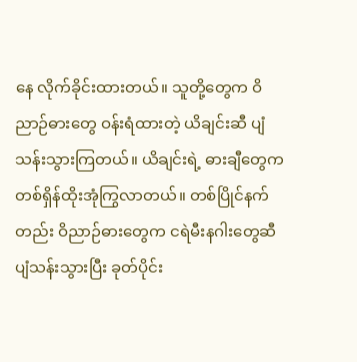နေ လိုက်ခိုင်းထားတယ်။ သူတို့တွေက ဝိညာဉ်ဓားတွေ ဝန်းရံထားတဲ့ ယိချင်းဆီ ပျံသန်းသွားကြတယ်။ ယိချင်းရဲ့ ဓားချီတွေက တစ်ရှိန်ထိုးအုံကြွလာတယ်။ တစ်ပြိုင်နက်တည်း ဝိညာဉ်ဓားတွေက ငရဲမီးနဂါးတွေဆီ ပျံသန်းသွားပြီး ခုတ်ပိုင်း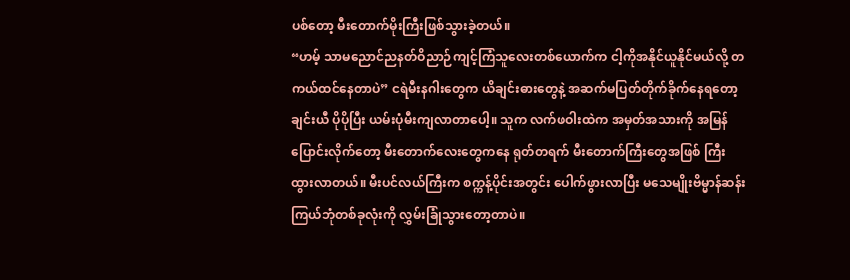ပစ်တော့ မီးတောက်မိုးကြီးဖြစ်သွားခဲ့တယ်။
“ဟမ့် သာမညောင်ညနတ်ဝိညာဉ်ကျင့်ကြံသူလေးတစ်ယောက်က ငါ့ကိုအနိုင်ယူနိုင်မယ်လို့ တကယ်ထင်နေတာပဲ” ငရဲမီးနဂါးတွေက ယိချင်းဓားတွေနဲ့ အဆက်မပြတ်တိုက်ခိုက်နေရတော့ ချင်းယီ ပိုပိုပြီး ယမ်းပုံမီးကျလာတာပေါ့။ သူက လက်ဖဝါးထဲက အမှတ်အသားကို အမြန်ပြောင်းလိုက်တော့ မီးတောက်လေးတွေကနေ ရုတ်တရက် မီးတောက်ကြီးတွေအဖြစ် ကြီးထွားလာတယ်။ မီးပင်လယ်ကြီးက စက္ကန့်ပိုင်းအတွင်း ပေါက်ဖွားလာပြီး မသေမျိုးဗိမ္မာန်ဆန်းကြယ်ဘုံတစ်ခုလုံးကို လွှမ်းခြုံသွားတော့တာပဲ။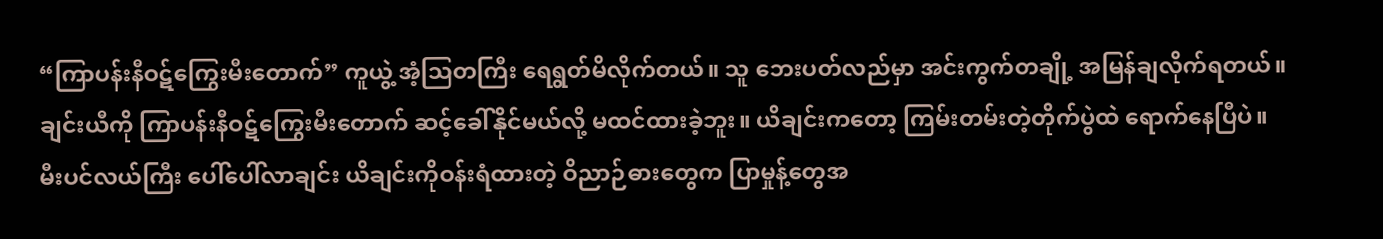“ကြာပန်းနီဝဋ်ကြွေးမီးတောက်” ကူယွဲ့ အံ့ဩတကြီး ရေရွတ်မိလိုက်တယ်။ သူ ဘေးပတ်လည်မှာ အင်းကွက်တချို့ အမြန်ချလိုက်ရတယ်။ ချင်းယီကို ကြာပန်းနီဝဋ်ကြွေးမီးတောက် ဆင့်ခေါ်နိုင်မယ်လို့ မထင်ထားခဲ့ဘူး။ ယိချင်းကတော့ ကြမ်းတမ်းတဲ့တိုက်ပွဲထဲ ရောက်နေပြီပဲ။
မီးပင်လယ်ကြီး ပေါ်ပေါ်လာချင်း ယိချင်းကိုဝန်းရံထားတဲ့ ဝိညာဉ်ဓားတွေက ပြာမှုန့်တွေအ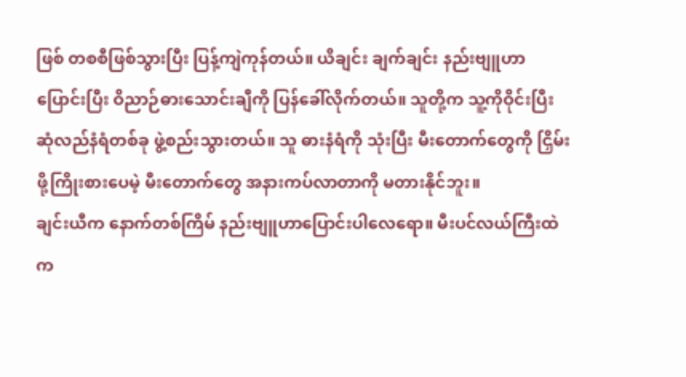ဖြစ် တစစီဖြစ်သွားပြီး ပြန့်ကျဲကုန်တယ်။ ယိချင်း ချက်ချင်း နည်းဗျူဟာပြောင်းပြီး ဝိညာဉ်ဓားသောင်းချီကို ပြန်ခေါ်လိုက်တယ်။ သူတို့က သူ့ကိုဝိုင်းပြီး ဆုံလည်နံရံတစ်ခု ဖွဲ့စည်းသွားတယ်။ သူ ဓားနံရံကို သုံးပြီး မီးတောက်တွေကို ငြှိမ်းဖို့ကြိုးစားပေမဲ့ မီးတောက်တွေ အနားကပ်လာတာကို မတားနိုင်ဘူး။
ချင်းယီက နောက်တစ်ကြိမ် နည်းဗျူဟာပြောင်းပါလေရော။ မီးပင်လယ်ကြီးထဲက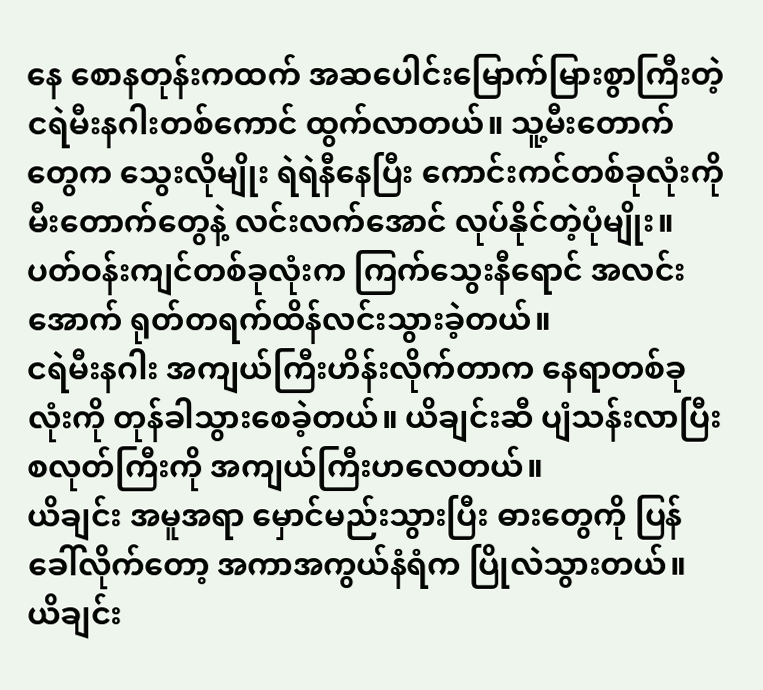နေ စောနတုန်းကထက် အဆပေါင်းမြောက်မြားစွာကြီးတဲ့ ငရဲမီးနဂါးတစ်ကောင် ထွက်လာတယ်။ သူ့မီးတောက်တွေက သွေးလိုမျိုး ရဲရဲနီနေပြီး ကောင်းကင်တစ်ခုလုံးကို မီးတောက်တွေနဲ့ လင်းလက်အောင် လုပ်နိုင်တဲ့ပုံမျိုး။ ပတ်ဝန်းကျင်တစ်ခုလုံးက ကြက်သွေးနီရောင် အလင်းအောက် ရုတ်တရက်ထိန်လင်းသွားခဲ့တယ်။
ငရဲမီးနဂါး အကျယ်ကြီးဟိန်းလိုက်တာက နေရာတစ်ခုလုံးကို တုန်ခါသွားစေခဲ့တယ်။ ယိချင်းဆီ ပျံသန်းလာပြီး စလုတ်ကြီးကို အကျယ်ကြီးဟလေတယ်။
ယိချင်း အမူအရာ မှောင်မည်းသွားပြီး ဓားတွေကို ပြန်ခေါ်လိုက်တော့ အကာအကွယ်နံရံက ပြိုလဲသွားတယ်။ ယိချင်း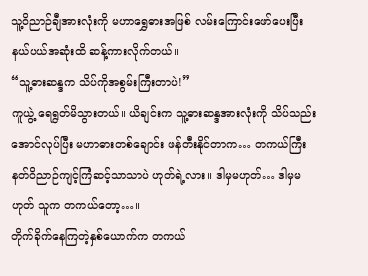သူ့ဝိညာဉ်ချီအားလုံးကို မဟာရွှေဓားအဖြစ် လမ်းကြောင်းဖော်ပေးပြီး နယ်ပယ်အဆုံးထိ ဆန့်ကားလိုက်တယ်။
“သူ့ဓားဆန္ဒက သိပ်ကိုအစွမ်းကြီးတာပဲ!”
ကူယွဲ့ ရေရွတ်မိသွားတယ်။ ယိချင်းက သူ့ဓားဆန္ဒအားလုံးကို သိပ်သည်းအောင်လုပ်ပြီး မဟာဓားတစ်ချောင်း ဖန်တီးနိုင်တာက… တကယ်ကြီး နတ်ဝိညာဉ်ကျင့်ကြံဆင့်သာသာပဲ ဟုတ်ရဲ့လား။ ဒါမှမဟုတ်… ဒါမှမဟုတ် သူက တကယ်တော့…။
တိုက်ခိုက်နေကြတဲ့နှစ်ယောက်က တကယ်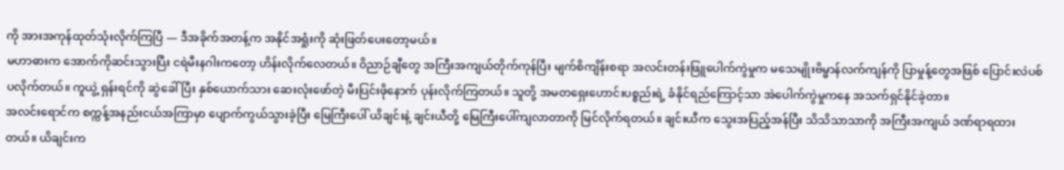ကို အားအကုန်ထုတ်သုံးလိုက်ကြပြီ — ဒီအခိုက်အတန့်က အနိုင်အရှုံးကို ဆုံးဖြတ်ပေးတော့မယ်။
မဟာဓားက အောက်ကိုဆင်းသွားပြီး ငရဲမီးနဂါးကတော့ ဟိန်းလိုက်လေတယ်။ ဝိညာဉ်ချီတွေ အကြီးအကျယ်တိုက်ကုန်ပြီး မျက်စိကျိန်းစရာ အလင်းတန်းဖြူပေါက်ကွဲမှုက မသေမျိုးဗိမ္မာန်လက်ကျန်ကို ပြာမှုန့်တွေအဖြစ် ပြောင်းလဲပစ်ပလိုက်တယ်။ ကူယွဲ့ ရှန်းရင်ကို ဆွဲခေါ်ပြီး နှစ်ယောက်သား ဆေးလုံးဖော်တဲ့ မီးပြင်းဖိုနောက် ပုန်းလိုက်ကြတယ်။ သူတို့ အမတရှေးဟောင်းပစ္စည်းရဲ့ ခံနိုင်ရည်ကြောင့်သာ အဲပေါက်ကွဲမှုကနေ အသက်ရှင်နိုင်ခဲ့တာ။
အလင်းရောင်က စက္ကန့်အနည်းငယ်အကြာမှာ ပျောက်ကွယ်သွားခဲ့ပြီး မြေကြီးပေါ် ယိချင်းနဲ့ ချင်းယီတို့ မြေကြီးပေါ်ကျလာတာကို မြင်လိုက်ရတယ်။ ချင်းယီက သွေးအပြည့်အန်ပြီး သိသိသာသာကို အကြီးအကျယ် ဒဏ်ရာရထားတယ်။ ယိချင်းက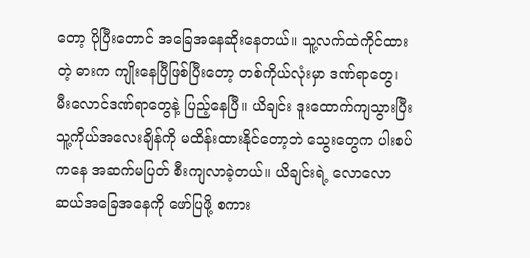တော့ ပိုပြီးတောင် အခြေအနေဆိုးနေတယ်။ သူ့လက်ထဲကိုင်ထားတဲ့ ဓားက ကျိုးနေပြီဖြစ်ပြီးတော့ တစ်ကိုယ်လုံးမှာ ဒဏ်ရာတွေ၊ မီးလောင်ဒဏ်ရာတွေနဲ့ ပြည့်နေပြီ။ ယိချင်း ဒူးထောက်ကျသွားပြီး သူ့ကိုယ်အလေးချိန်ကို မထိန်းထားနိုင်တော့ဘဲ သွေးတွေက ပါးစပ်ကနေ အဆက်မပြတ် စီးကျလာခဲ့တယ်။ ယိချင်းရဲ့ လောလောဆယ်အခြေအနေကို ဖော်ပြဖို့ စကား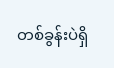တစ်ခွန်းပဲရှိ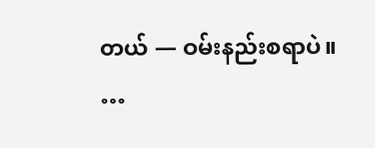တယ် — ဝမ်းနည်းစရာပဲ။
…